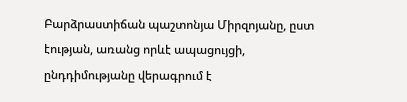Բարձրաստիճան պաշտոնյա Միրզոյանը, ըստ էության, առանց որևէ ապացույցի, ընդդիմությանը վերագրում է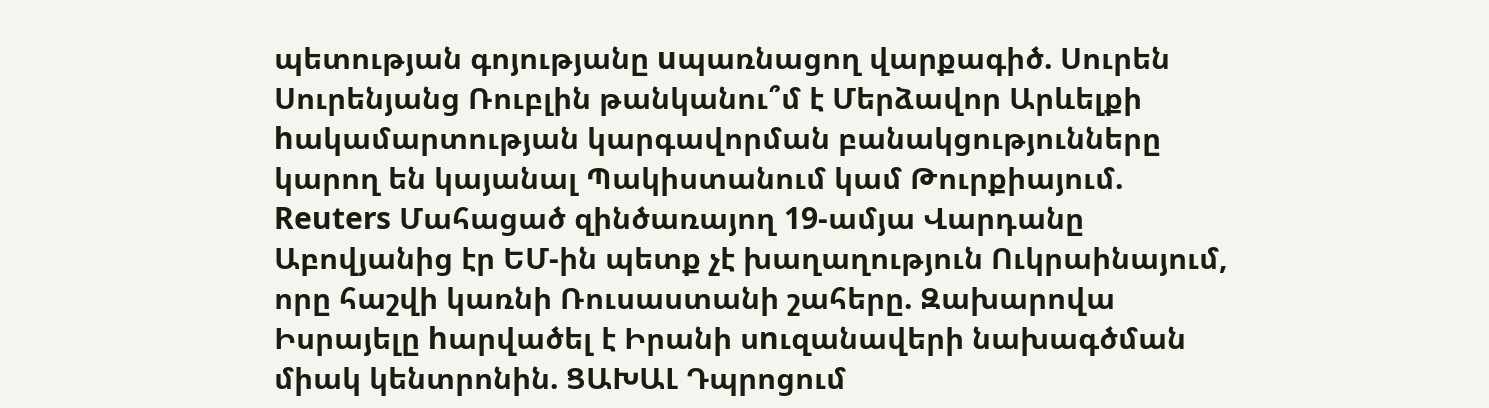պետության գոյությանը uպառնացող վարքագիծ. Սուրեն Սուրենյանց Ռուբլին թանկանու՞մ է Մերձավոր Արևելքի hակամարտության կարգավորման բանակցությունները կարող են կայանալ Պակիստանում կամ Թուրքիայում. Reuters Մահացած զինծառայող 19-ամյա Վարդանը Աբովյանից էր ԵՄ-ին պետք չէ խաղաղություն Ուկրաինայում, որը հաշվի կառնի Ռուսաստանի շահերը. Զախարովա Իսրայելը hարվածել է Իրանի սnւզանավերի նախագծման միակ կենտրոնին. ՑԱԽԱԼ Դպրոցում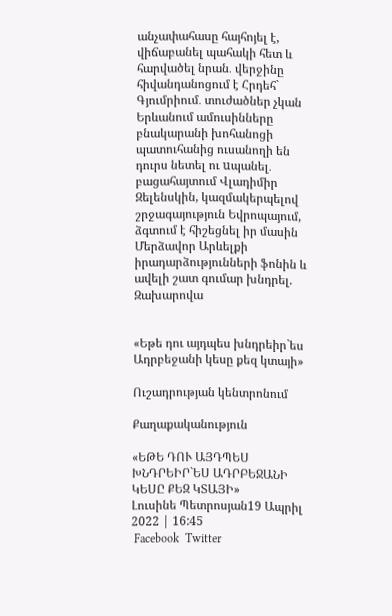անչափահասը հայհոյել է, վիճաբանել պահակի հետ և հարվածել նրան․ վերջինը հիվանդանոցում է Հրդեհ` Գյումրիում․ տուժածներ չկան Երևանում ամուսինները բնակարանի խոհանոցի պատուհանից ուսանողի են դուրս նետել ու uպանել․ բացահայտում Վլադիմիր Զելենսկին, կազմակերպելով շրջագայություն Եվրոպայում, ձգտում է հիշեցնել իր մասին Մերձավոր Արևելքի իրադարձությունների ֆոնին և ավելի շատ գումար խնդրել. Զախարովա


«Եթե դու այդպես խնդրեիր`ես Ադրբեջանի կեսը քեզ կտայի»

Ուշադրության կենտրոնում

Քաղաքականություն

«ԵԹԵ ԴՈՒ ԱՅԴՊԵՍ ԽՆԴՐԵԻՐ`ԵՍ ԱԴՐԲԵՋԱՆԻ ԿԵՍԸ ՔԵԶ ԿՏԱՅԻ»
Լուսինե Պետրոսյան19 Ապրիլ 2022 | 16:45
 Facebook  Twitter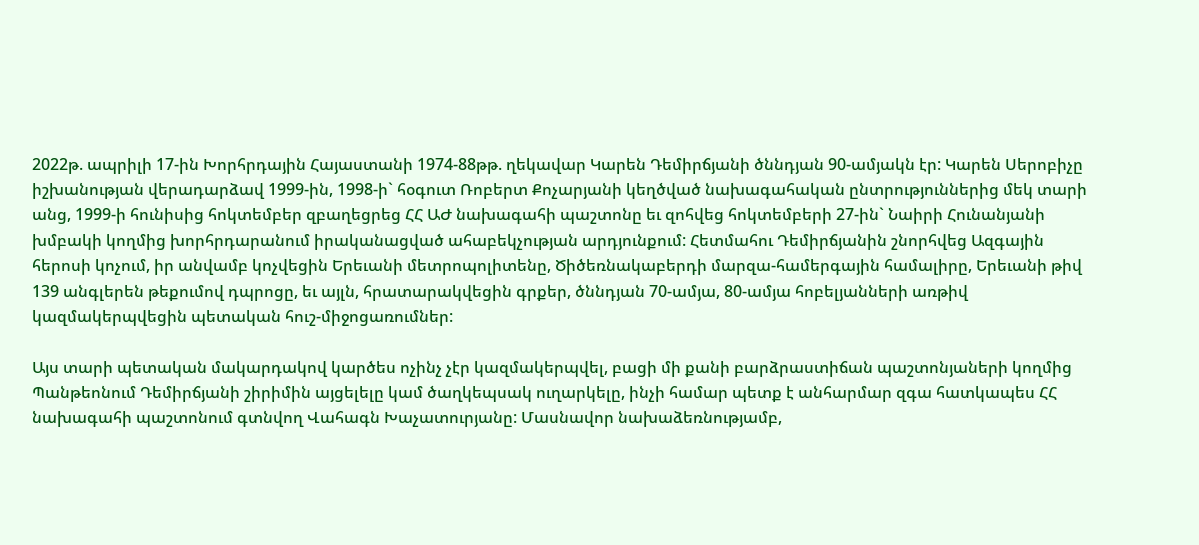2022թ. ապրիլի 17-ին Խորհրդային Հայաստանի 1974-88թթ. ղեկավար Կարեն Դեմիրճյանի ծննդյան 90-ամյակն էր: Կարեն Սերոբիչը իշխանության վերադարձավ 1999-ին, 1998-ի` հօգուտ Ռոբերտ Քոչարյանի կեղծված նախագահական ընտրություններից մեկ տարի անց, 1999-ի հունիսից հոկտեմբեր զբաղեցրեց ՀՀ ԱԺ նախագահի պաշտոնը եւ զոհվեց հոկտեմբերի 27-ին` Նաիրի Հունանյանի խմբակի կողմից խորհրդարանում իրականացված ահաբեկչության արդյունքում: Հետմահու Դեմիրճյանին շնորհվեց Ազգային հերոսի կոչում, իր անվամբ կոչվեցին Երեւանի մետրոպոլիտենը, Ծիծեռնակաբերդի մարզա-համերգային համալիրը, Երեւանի թիվ 139 անգլերեն թեքումով դպրոցը, եւ այլն, հրատարակվեցին գրքեր, ծննդյան 70-ամյա, 80-ամյա հոբելյանների առթիվ կազմակերպվեցին պետական հուշ-միջոցառումներ:

Այս տարի պետական մակարդակով կարծես ոչինչ չէր կազմակերպվել, բացի մի քանի բարձրաստիճան պաշտոնյաների կողմից Պանթեոնում Դեմիրճյանի շիրիմին այցելելը կամ ծաղկեպսակ ուղարկելը, ինչի համար պետք է անհարմար զգա հատկապես ՀՀ նախագահի պաշտոնում գտնվող Վահագն Խաչատուրյանը: Մասնավոր նախաձեռնությամբ,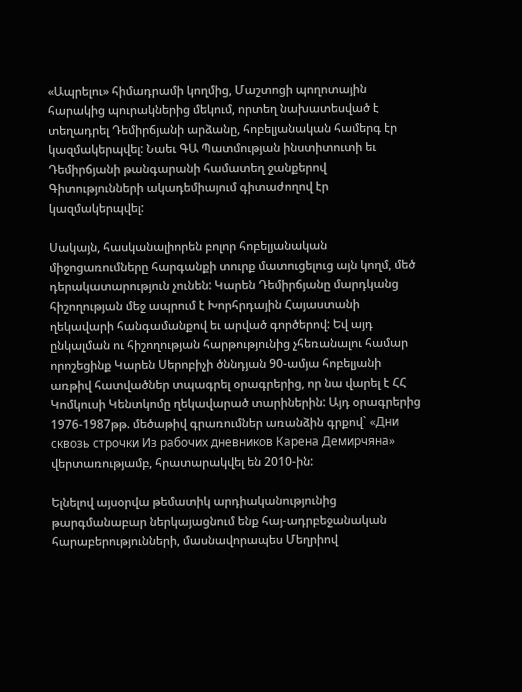«Ապրելու» հիմադրամի կողմից, Մաշտոցի պողոտային հարակից պուրակներից մեկում, որտեղ նախատեսված է տեղադրել Դեմիրճյանի արձանը, հոբելյանական համերգ էր կազմակերպվել: Նաեւ ԳԱ Պատմության ինստիտուտի եւ Դեմիրճյանի թանգարանի համատեղ ջանքերով Գիտությունների ակադեմիայում գիտաժողով էր կազմակերպվել:

Սակայն, հասկանալիորեն բոլոր հոբելյանական միջոցառումները հարգանքի տուրք մատուցելուց այն կողմ, մեծ դերակատարություն չունեն: Կարեն Դեմիրճյանը մարդկանց հիշողության մեջ ապրում է Խորհրդային Հայաստանի ղեկավարի հանգամանքով եւ արված գործերով: Եվ այդ ընկալման ու հիշողության հարթությունից չհեռանալու համար որոշեցինք Կարեն Սերոբիչի ծննդյան 90-ամյա հոբելյանի առթիվ հատվածներ տպագրել օրագրերից, որ նա վարել է ՀՀ Կոմկուսի Կենտկոմը ղեկավարած տարիներին: Այդ օրագրերից 1976-1987թթ. մեծաթիվ գրառումներ առանձին գրքով` «Дни сквозь строчки Из рабочих дневников Карена Демирчяна» վերտառությամբ, հրատարակվել են 2010-ին:

Ելնելով այսօրվա թեմատիկ արդիականությունից թարգմանաբար ներկայացնում ենք հայ-ադրբեջանական հարաբերությունների, մասնավորապես Մեղրիով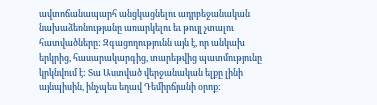ավտոճանապարհ անցկացնելու ադրբեջանական նախաձեռնությանը առարկելու եւ թույլ չտալու հատվածները: Զգացողությունն այն է, որ անկախ երկրից, հասարակարգից, տարեթվից պատմությունը կրկնվում է: Տա Աստված վերջանական ելքը լինի այնպիսին, ինչպես եղավ Դեմիրճյանի օրոք: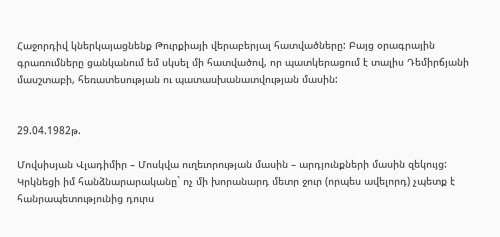Հաջորդիվ կներկայացնենք Թուրքիայի վերաբերյալ հատվածները: Բայց օրագրային գրառումները ցանկանում եմ սկսել մի հատվածով, որ պատկերացում է տալիս Դեմիրճյանի մասշտաբի, հեռատեսության ու պատասխանատվության մասին:


29.04.1982թ.

Մովսիսյան Վլադիմիր – Մոսկվա ուղեւորության մասին – արդյունքների մասին զեկույց:
Կրկնեցի իմ հանձնարարականը` ոչ մի խորանարդ մետր ջուր (որպես ավելորդ) չպետք է հանրապետությունից դուրս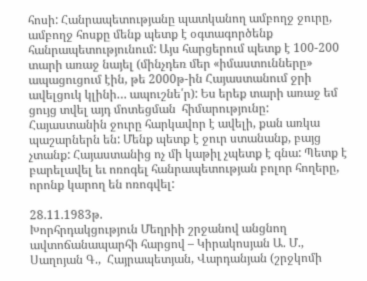հոսի: Հանրապետությանը պատկանող ամբողջ ջուրը, ամբողջ հոսքը մենք պետք է օգտագործենք հանրապետությունում: Այս հարցերում պետք է 100-200 տարի առաջ նայել (մինչդեռ մեր «իմաստունները» ապացուցում էին, թե 2000թ-ին Հայաստանում ջրի ավելցուկ կլինի… ապուշնե՛ր): Ես երեք տարի առաջ եմ ցույց տվել այդ մոտեցման  հիմարությունը: Հայաստանին ջուրը հարկավոր է ավելի, քան առկա պաշարներն են: Մենք պետք է ջուր ստանանք, բայց չտանք: Հայաստանից ոչ մի կաթիլ չպետք է գնա: Պետք է բարելավել եւ ոռոգել հանրապետության բոլոր հողերը, որոնք կարող են ոռոգվել:

28.11.1983թ.
Խորհրդակցություն Մեղրիի շրջանով անցնող ավտոճանապարհի հարցով – Կիրակոսյան Ա. Մ., Սաղոյան Գ.,  Հայրապետյան, Վարդանյան (շրջկոմի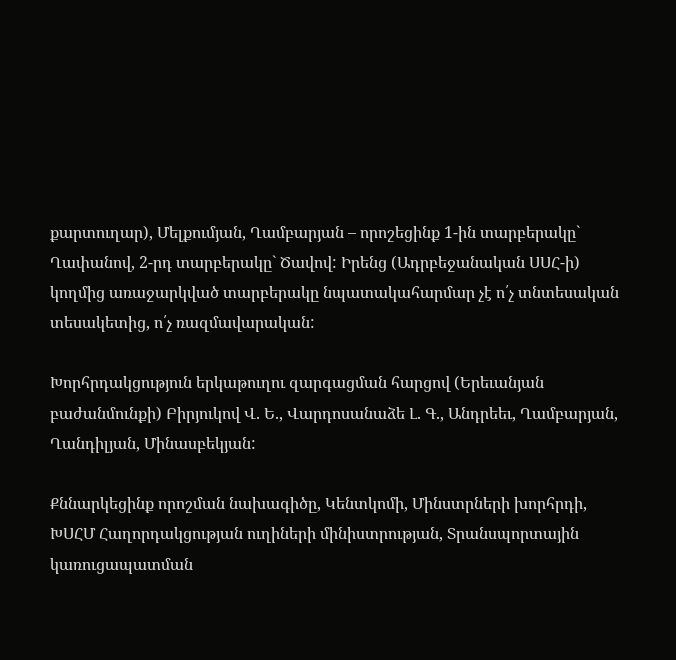քարտուղար), Մելքումյան, Ղամբարյան – որոշեցինք 1-ին տարբերակը` Ղափանով, 2-րդ տարբերակը` Ծավով: Իրենց (Ադրբեջանական ՍՍՀ-ի) կողմից առաջարկված տարբերակը նպատակահարմար չէ ո՛չ տնտեսական տեսակետից, ո՛չ ռազմավարական:

Խորհրդակցություն երկաթուղու զարգացման հարցով (Երեւանյան բաժանմունքի) Բիրյուկով Վ. Ե., Վարդոսանաձե Լ. Գ., Անդրեեւ, Ղամբարյան, Ղանդիլյան, Մինասբեկյան:

Քննարկեցինք որոշման նախագիծը, Կենտկոմի, Մինստրների խորհրդի, ԽՍՀՄ Հաղորդակցության ուղիների մինիստրության, Տրանսպորտային կառուցապատման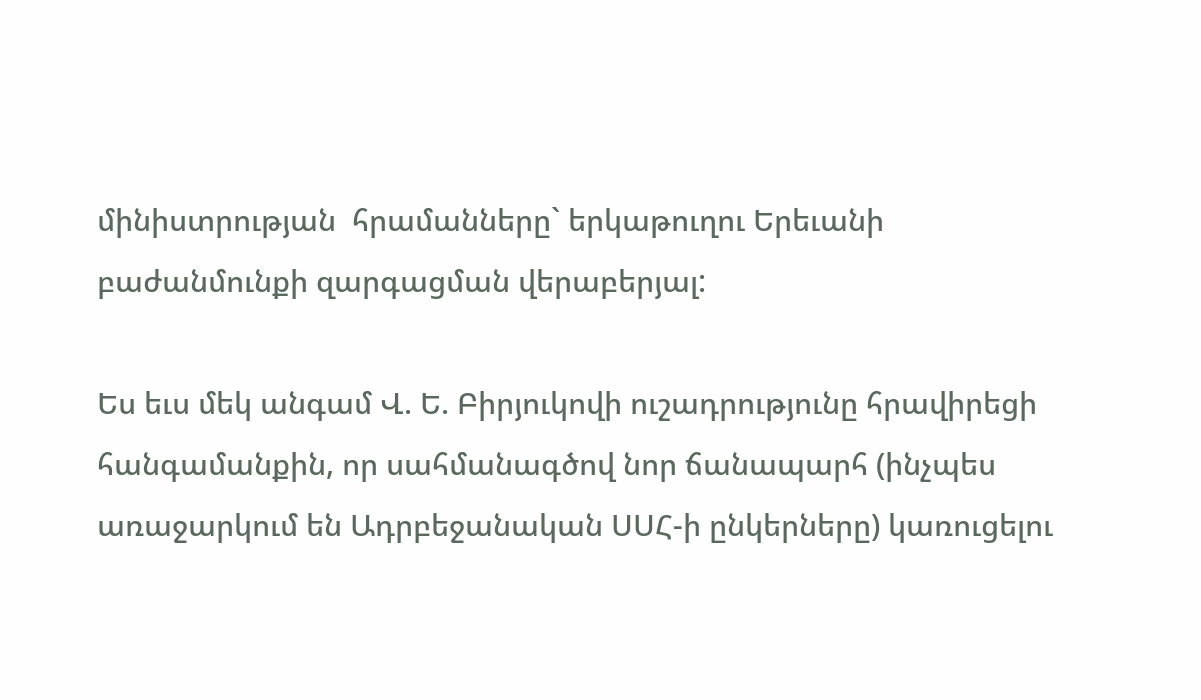մինիստրության  հրամանները` երկաթուղու Երեւանի բաժանմունքի զարգացման վերաբերյալ:

Ես եւս մեկ անգամ Վ. Ե. Բիրյուկովի ուշադրությունը հրավիրեցի հանգամանքին, որ սահմանագծով նոր ճանապարհ (ինչպես առաջարկում են Ադրբեջանական ՍՍՀ-ի ընկերները) կառուցելու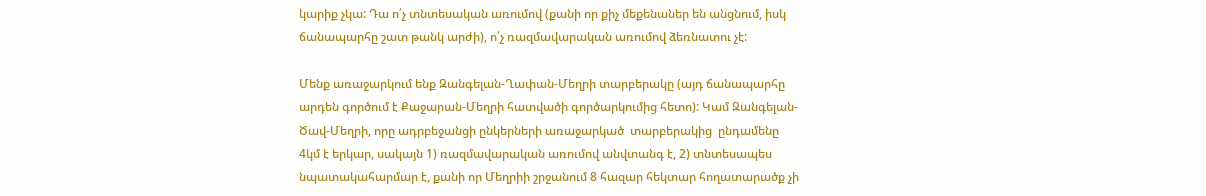կարիք չկա: Դա ո՛չ տնտեսական առումով (քանի որ քիչ մեքենաներ են անցնում, իսկ ճանապարհը շատ թանկ արժի), ո՛չ ռազմավարական առումով ձեռնատու չէ:

Մենք առաջարկում ենք Զանգելան-Ղափան-Մեղրի տարբերակը (այդ ճանապարհը արդեն գործում է Քաջարան-Մեղրի հատվածի գործարկումից հետո): Կամ Զանգելան-Ծավ-Մեղրի, որը ադրբեջանցի ընկերների առաջարկած  տարբերակից  ընդամենը 4կմ է երկար, սակայն 1) ռազմավարական առումով անվտանգ է, 2) տնտեսապես նպատակահարմար է, քանի որ Մեղրիի շրջանում 8 հազար հեկտար հողատարածք չի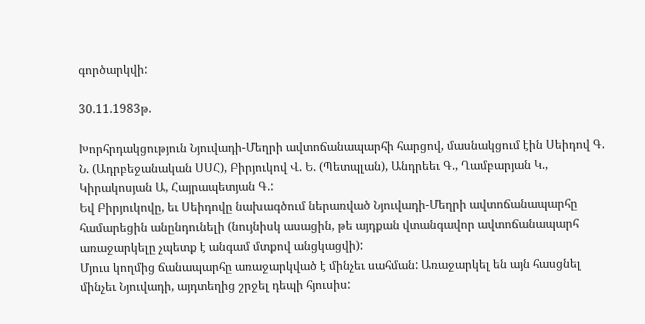գործարկվի:

30.11.1983թ.

Խորհրդակցություն Նյուվադի-Մեղրի ավտոճանապարհի հարցով, մասնակցում էին Սեիդով Գ. Ն. (Ադրբեջանական ՍՍՀ), Բիրյուկով Վ. Ե. (Պետպլան), Անդրեեւ Գ., Ղամբարյան Կ., Կիրակոսյան Ա, Հայրապետյան Գ.:
Եվ Բիրյուկովը, եւ Սեիդովը նախագծում ներառված Նյուվադի-Մեղրի ավտոճանապարհը  համարեցին անընդունելի (նույնիսկ ասացին, թե այդքան վտանգավոր ավտոճանապարհ առաջարկելը չպետք է անգամ մտքով անցկացվի):
Մյուս կողմից ճանապարհը առաջարկված է մինչեւ սահման: Առաջարկել են այն հասցնել մինչեւ Նյուվադի, այդտեղից շրջել դեպի հյուսիս: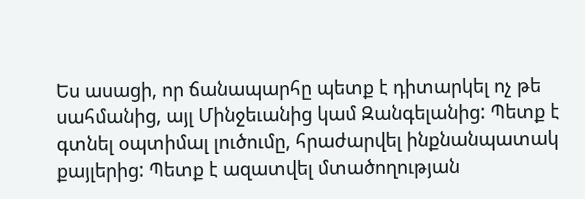Ես ասացի, որ ճանապարհը պետք է դիտարկել ոչ թե սահմանից, այլ Մինջեւանից կամ Զանգելանից: Պետք է գտնել օպտիմալ լուծումը, հրաժարվել ինքնանպատակ քայլերից: Պետք է ազատվել մտածողության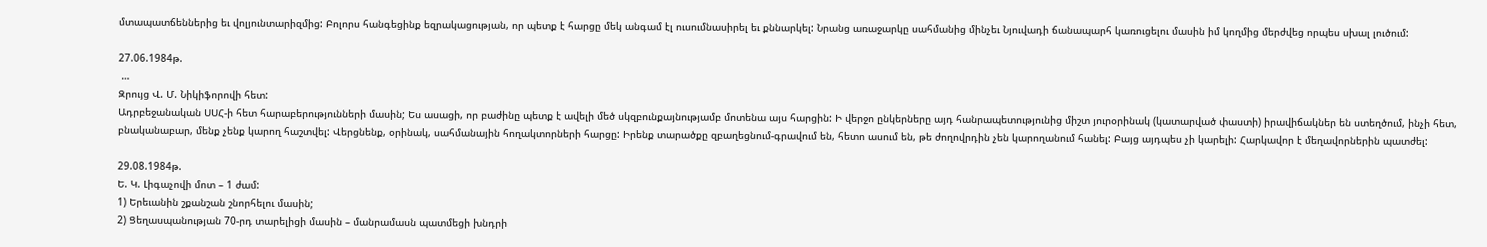մտապատճեններից եւ վոլյունտարիզմից: Բոլորս հանգեցինք եզրակացության, որ պետք է հարցը մեկ անգամ էլ ուսումնասիրել եւ քննարկել: Նրանց առաջարկը սահմանից մինչեւ Նյուվադի ճանապարհ կառուցելու մասին իմ կողմից մերժվեց որպես սխալ լուծում:

27.06.1984թ.
 …
Զրույց Վ. Մ. Նիկիֆորովի հետ:
Ադրբեջանական ՍՍՀ-ի հետ հարաբերությունների մասին; Ես ասացի, որ բաժինը պետք է ավելի մեծ սկզբունքայնությամբ մոտենա այս հարցին: Ի վերջո ընկերները այդ հանրապետությունից միշտ յուրօրինակ (կատարված փաստի) իրավիճակներ են ստեղծում, ինչի հետ, բնականաբար, մենք չենք կարող հաշտվել: Վերցնենք, օրինակ, սահմանային հողակտորների հարցը: Իրենք տարածքը զբաղեցնում-գրավում են, հետո ասում են, թե ժողովրդին չեն կարողանում հանել: Բայց այդպես չի կարելի: Հարկավոր է մեղավորներին պատժել:

29.08.1984թ.
Ե. Կ. Լիգաչովի մոտ – 1 ժամ:
1) Երեւանին շքանշան շնորհելու մասին;
2) Ցեղասպանության 70-րդ տարելիցի մասին – մանրամասն պատմեցի խնդրի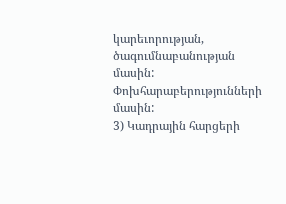կարեւորության, ծագումնաբանության մասին: Փոխհարաբերությունների մասին:
3) Կադրային հարցերի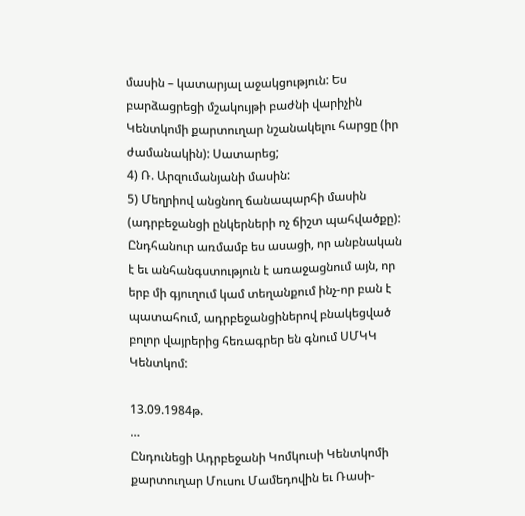մասին – կատարյալ աջակցություն: Ես բարձացրեցի մշակույթի բաժնի վարիչին Կենտկոմի քարտուղար նշանակելու հարցը (իր ժամանակին): Սատարեց;
4) Ռ. Արզումանյանի մասին:
5) Մեղրիով անցնող ճանապարհի մասին (ադրբեջանցի ընկերների ոչ ճիշտ պահվածքը): Ընդհանուր առմամբ ես ասացի, որ անբնական է եւ անհանգստություն է առաջացնում այն, որ երբ մի գյուղում կամ տեղանքում ինչ-որ բան է պատահում, ադրբեջանցիներով բնակեցված բոլոր վայրերից հեռագրեր են գնում ՍՄԿԿ Կենտկոմ:

13.09.1984թ.
…
Ընդունեցի Ադրբեջանի Կոմկուսի Կենտկոմի քարտուղար Մուսու Մամեդովին եւ Ռասի-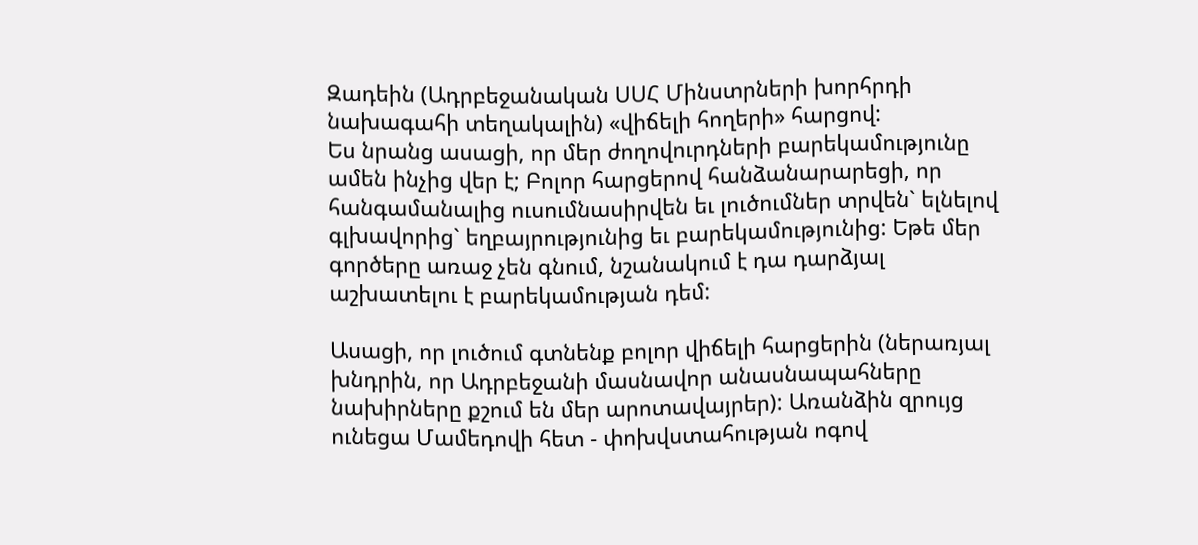Զադեին (Ադրբեջանական ՍՍՀ Մինստրների խորհրդի նախագահի տեղակալին) «վիճելի հողերի» հարցով:
Ես նրանց ասացի, որ մեր ժողովուրդների բարեկամությունը ամեն ինչից վեր է; Բոլոր հարցերով հանձանարարեցի, որ հանգամանալից ուսումնասիրվեն եւ լուծումներ տրվեն` ելնելով գլխավորից` եղբայրությունից եւ բարեկամությունից: Եթե մեր գործերը առաջ չեն գնում, նշանակում է դա դարձյալ աշխատելու է բարեկամության դեմ:

Ասացի, որ լուծում գտնենք բոլոր վիճելի հարցերին (ներառյալ խնդրին, որ Ադրբեջանի մասնավոր անասնապահները նախիրները քշում են մեր արոտավայրեր): Առանձին զրույց ունեցա Մամեդովի հետ - փոխվստահության ոգով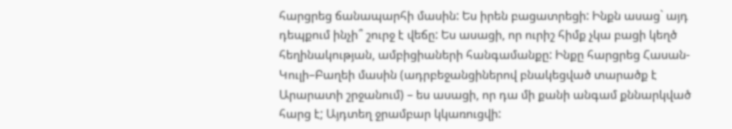հարցրեց ճանապարհի մասին: Ես իրեն բացատրեցի: Ինքն ասաց` այդ դեպքում ինչի՞ շուրջ է վեճը: Ես ասացի, որ ուրիշ հիմք չկա բացի կեղծ հեղինակության, ամբիցիաների հանգամանքը: Ինքը հարցրեց Հասան-Կուլի–Բաղեի մասին (ադրբեջանցիներով բնակեցված տարածք է Արարատի շրջանում) – ես ասացի, որ դա մի քանի անգամ քննարկված հարց է; Այդտեղ ջրամբար կկառուցվի: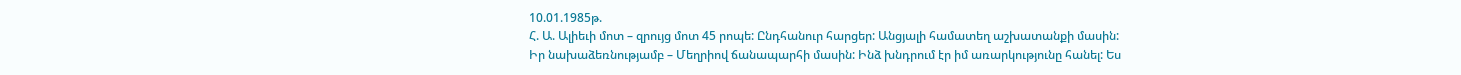10.01.1985թ.
Հ. Ա. Ալիեւի մոտ – զրույց մոտ 45 րոպե: Ընդհանուր հարցեր: Անցյալի համատեղ աշխատանքի մասին:
Իր նախաձեռնությամբ – Մեղրիով ճանապարհի մասին: Ինձ խնդրում էր իմ առարկությունը հանել: Ես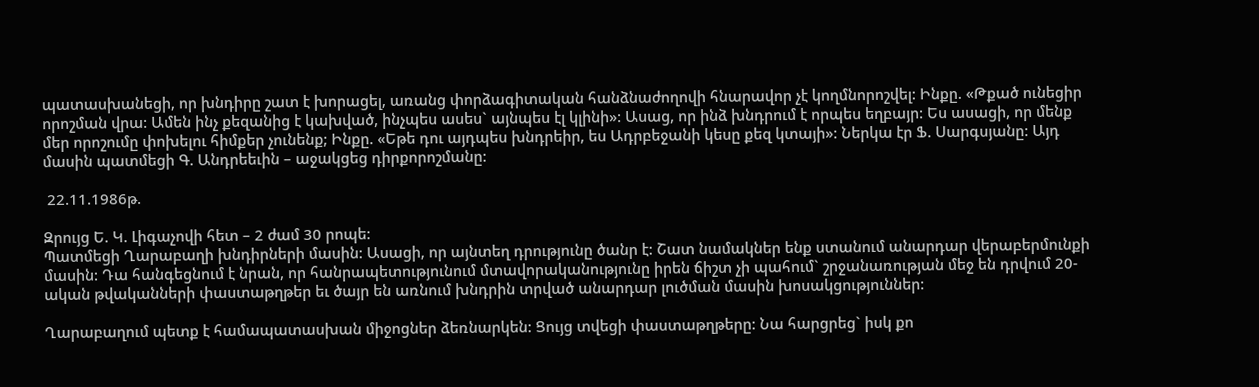պատասխանեցի, որ խնդիրը շատ է խորացել, առանց փորձագիտական հանձնաժողովի հնարավոր չէ կողմնորոշվել: Ինքը. «Թքած ունեցիր որոշման վրա: Ամեն ինչ քեզանից է կախված, ինչպես ասես` այնպես էլ կլինի»: Ասաց, որ ինձ խնդրում է որպես եղբայր: Ես ասացի, որ մենք մեր որոշումը փոխելու հիմքեր չունենք; Ինքը. «Եթե դու այդպես խնդրեիր, ես Ադրբեջանի կեսը քեզ կտայի»: Ներկա էր Ֆ. Սարգսյանը: Այդ մասին պատմեցի Գ. Անդրեեւին – աջակցեց դիրքորոշմանը:

 22.11.1986թ.

Զրույց Ե. Կ. Լիգաչովի հետ – 2 ժամ 30 րոպե:
Պատմեցի Ղարաբաղի խնդիրների մասին: Ասացի, որ այնտեղ դրությունը ծանր է: Շատ նամակներ ենք ստանում անարդար վերաբերմունքի մասին: Դա հանգեցնում է նրան, որ հանրապետությունում մտավորականությունը իրեն ճիշտ չի պահում` շրջանառության մեջ են դրվում 20-ական թվականների փաստաթղթեր եւ ծայր են առնում խնդրին տրված անարդար լուծման մասին խոսակցություններ:

Ղարաբաղում պետք է համապատասխան միջոցներ ձեռնարկեն: Ցույց տվեցի փաստաթղթերը: Նա հարցրեց` իսկ քո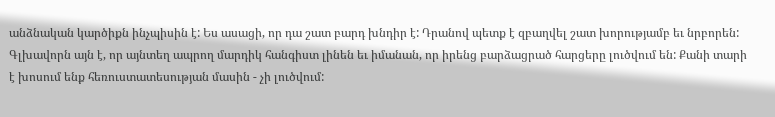անձնական կարծիքն ինչպիսին է: Ես ասացի, որ դա շատ բարդ խնդիր է: Դրանով պետք է զբաղվել շատ խորությամբ եւ նրբորեն: Գլխավորն այն է, որ այնտեղ ապրող մարդիկ հանգիստ լինեն եւ իմանան, որ իրենց բարձացրած հարցերը լուծվում են: Քանի տարի է խոսում ենք հեռուստատեսության մասին - չի լուծվում: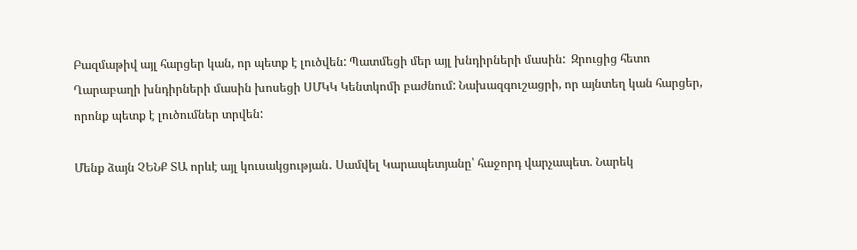Բազմաթիվ այլ հարցեր կան, որ պետք է լուծվեն: Պատմեցի մեր այլ խնդիրների մասին:  Զրուցից հետո Ղարաբաղի խնդիրների մասին խոսեցի ՍՄԿԿ Կենտկոմի բաժնում: Նախազգուշացրի, որ այնտեղ կան հարցեր, որոնք պետք է լուծումներ տրվեն:

Մենք ձայն ՉԵՆՔ ՏԱ որևէ այլ կուսակցության․ Սամվել Կարապետյանը՝ հաջորդ վարչապետ. Նարեկ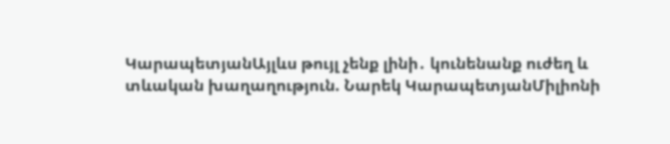ԿարապետյանԱյլևս թույլ չենք լինի․ կունենանք ուժեղ և տևական խաղաղություն. Նարեկ ԿարապետյանՄիլիոնի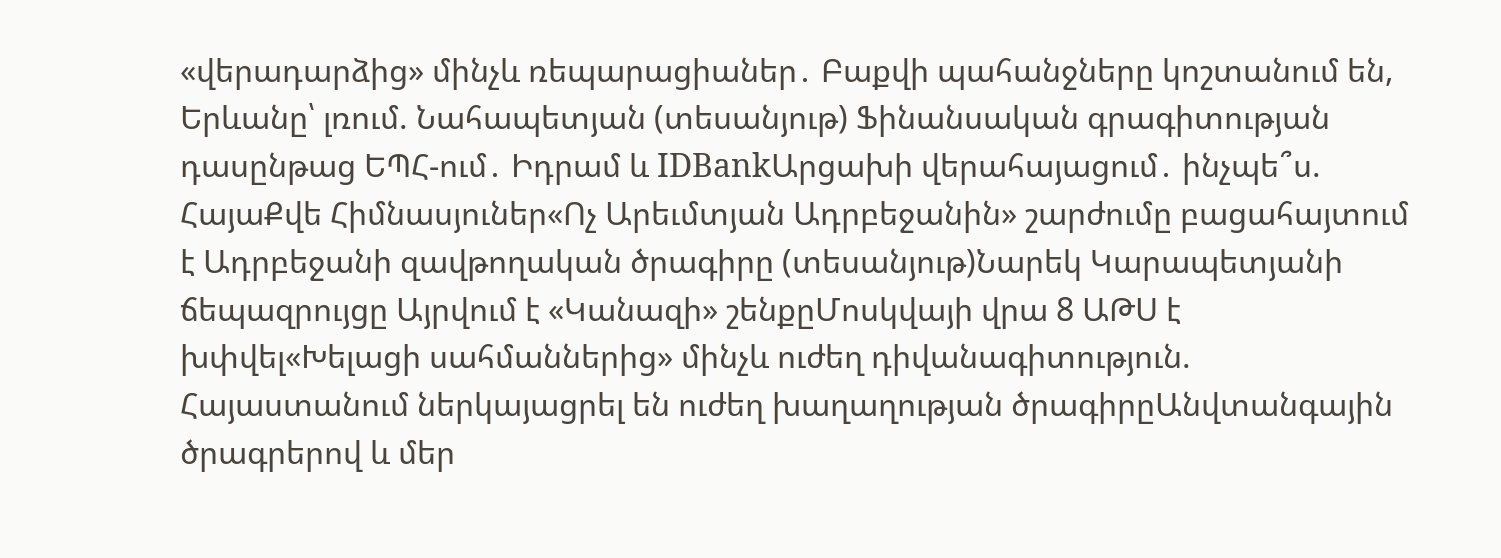«վերադարձից» մինչև ռեպարացիաներ․ Բաքվի պահանջները կոշտանում են, Երևանը՝ լռում. Նահապետյան (տեսանյութ) Ֆինանսական գրագիտության դասընթաց ԵՊՀ-ում․ Իդրամ և IDBankԱրցախի վերահայացում․ ինչպե՞ս. ՀայաՔվե Հիմնասյուներ«Ոչ Արեւմտյան Ադրբեջանին» շարժումը բացահայտում է Ադրբեջանի զավթողական ծրագիրը (տեսանյութ)Նարեկ Կարապետյանի ճեպազրույցը Այրվում է «Կանազի» շենքըՄոսկվայի վրա 8 ԱԹՍ է խփվել«Խելացի սահմաններից» մինչև ուժեղ դիվանագիտություն. Հայաստանում ներկայացրել են ուժեղ խաղաղության ծրագիրըԱնվտանգային ծրագրերով և մեր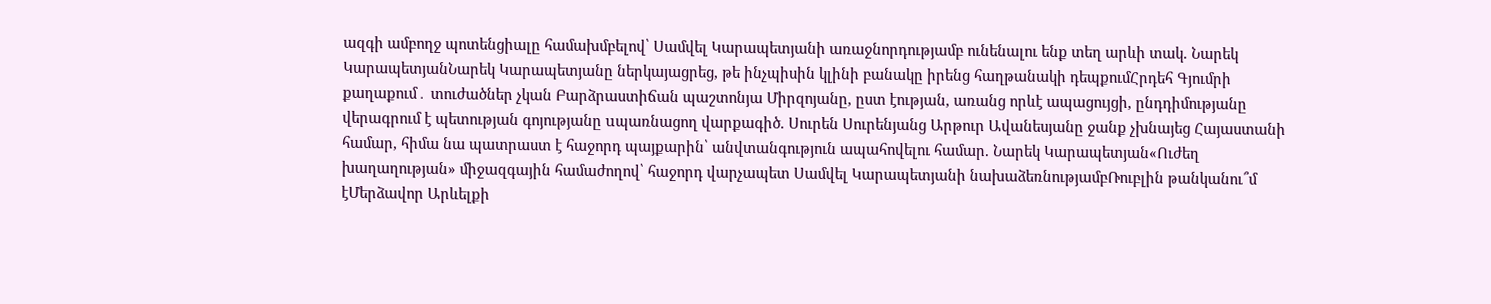ազգի ամբողջ պոտենցիալը համախմբելով՝ Սամվել Կարապետյանի առաջնորդությամբ ունենալու ենք տեղ արևի տակ. Նարեկ ԿարապետյանՆարեկ Կարապետյանը ներկայացրեց, թե ինչպիսին կլինի բանակը իրենց հաղթանակի դեպքումՀրդեհ Գյումրի քաղաքում․ տուժածներ չկան Բարձրաստիճան պաշտոնյա Միրզոյանը, ըստ էության, առանց որևէ ապացույցի, ընդդիմությանը վերագրում է պետության գոյությանը uպառնացող վարքագիծ. Սուրեն Սուրենյանց Արթուր Ավանեսյանը ջանք չխնայեց Հայաստանի համար, հիմա նա պատրաստ է հաջորդ պայքարին՝ անվտանգություն ապահովելու համար. Նարեկ Կարապետյան«Ուժեղ խաղաղության» միջազգային համաժողով՝ հաջորդ վարչապետ Սամվել Կարապետյանի նախաձեռնությամբՌուբլին թանկանու՞մ էՄերձավոր Արևելքի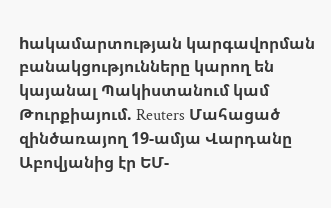hակամարտության կարգավորման բանակցությունները կարող են կայանալ Պակիստանում կամ Թուրքիայում. Reuters Մահացած զինծառայող 19-ամյա Վարդանը Աբովյանից էր ԵՄ-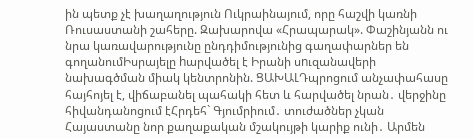ին պետք չէ խաղաղություն Ուկրաինայում, որը հաշվի կառնի Ռուսաստանի շահերը. Զախարովա «Հրապարակ». Փաշինյանն ու նրա կառավարությունը ընդդիմությունից գաղափարներ են գողանումԻսրայելը hարվածել է Իրանի սnւզանավերի նախագծման միակ կենտրոնին. ՑԱԽԱԼԴպրոցում անչափահասը հայհոյել է, վիճաբանել պահակի հետ և հարվածել նրան․ վերջինը հիվանդանոցում էՀրդեհ` Գյումրիում․ տուժածներ չկան Հայաստանը նոր քաղաքական մշակույթի կարիք ունի․ Արմեն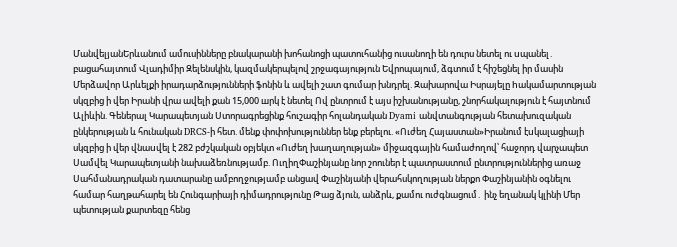ՄանվելյանԵրևանում ամուսինները բնակարանի խոհանոցի պատուհանից ուսանողի են դուրս նետել ու uպանել․ բացահայտում Վլադիմիր Զելենսկին, կազմակերպելով շրջագայություն Եվրոպայում, ձգտում է հիշեցնել իր մասին Մերձավոր Արևելքի իրադարձությունների ֆոնին և ավելի շատ գումար խնդրել. Զախարովա Իսրայելը hակամարտության սկզբից ի վեր Իրանի վրա ավելի քան 15,000 шրկ է նետել Ով ընտրում է այս իշխանությանը, շնորհակալություն է հայտնում Ալիևին. Գեներալ Կարապետյան Ստորագրեցինք հուշագիր հոլանդական Dyami անվտանգության հետախուզական ընկերության և հունական DRCS-ի հետ. մենք փոփոխություններ ենք բերելու. «Ուժեղ Հայաստան»Իրանում էuկալացիայի սկզբից ի վեր վնաuվել է 282 բժշկական օբյեկտ «Ուժեղ խաղաղության» միջազգային համաժողով՝ հաջորդ վարչապետ Սամվել Կարապետյանի նախաձեռնությամբ. ՈւղիղՓաշինյանը նոր շոուներ է պատրաստում ընտրություններից առաջ Սահմանադրական դատարանը ամբողջությամբ անցավ Փաշինյանի վերահսկողության ներքո Փաշինյանին օգնելու համար հաղթահարել են Հունգարիայի դիմադրությունը Թաց ձյուն, անձրև, քամու ուժգնացում․ ինչ եղանակ կլինի Մեր պետության քարտեզը հենց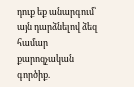դուք եք անարգում՝ այն դարձնելով ձեզ համար քարոզչական գործիք.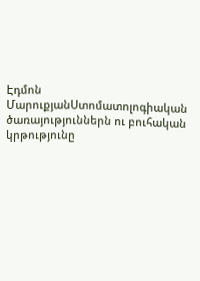Էդմոն ՄարուքյանՍտոմատոլոգիական ծառայություններն ու բուհական կրթությունը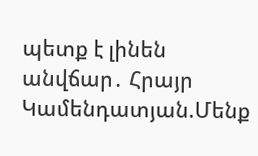պետք է լինեն անվճար․ Հրայր Կամենդատյան.Մենք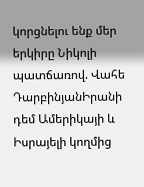կորցնելու ենք մեր երկիրը Նիկոլի պատճառով. Վահե ԴարբինյանԻրանի դեմ Ամերիկայի և Իսրայելի կողմից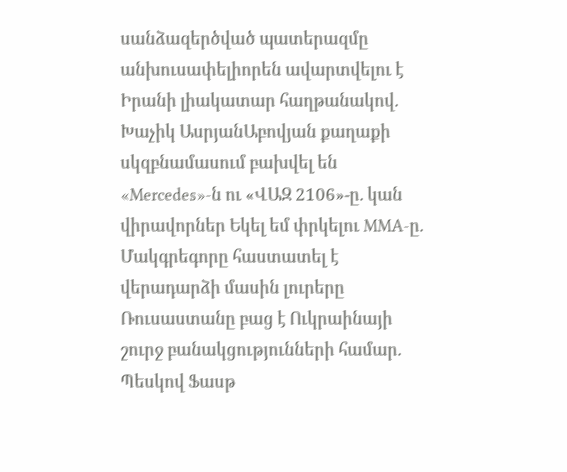սանձազերծված պատերազմը անխուսափելիորեն ավարտվելու է Իրանի լիակատար հաղթանակով. Խաչիկ ԱսրյանԱբովյան քաղաքի սկզբնամասում բախվել են «Mercedes»-ն ու «ՎԱԶ 2106»-ը. կան վիրավորներ Եկել եմ փրկելու MMA-ը. Մակգրեգորը հաստատել է վերադարձի մասին լուրերը Ռուսաստանը բաց է Ուկրաինայի շուրջ բանակցությունների համար. Պեսկով Ֆասթ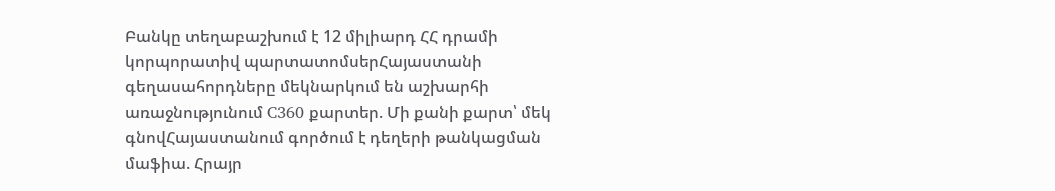Բանկը տեղաբաշխում է 12 միլիարդ ՀՀ դրամի կորպորատիվ պարտատոմսերՀայաստանի գեղասահորդները մեկնարկում են աշխարհի առաջնությունում C360 քարտեր. Մի քանի քարտ՝ մեկ գնովՀայաստանում գործում է դեղերի թանկացման մաֆիա. Հրայր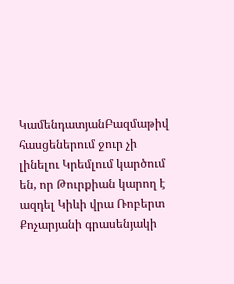ԿամենդատյանԲազմաթիվ հասցեներում ջուր չի լինելու Կրեմլում կարծում են, որ Թուրքիան կարող է ազդել Կիևի վրա Ռոբերտ Քոչարյանի գրասենյակի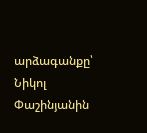արձագանքը՝ Նիկոլ Փաշինյանին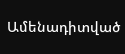Ամենադիտված